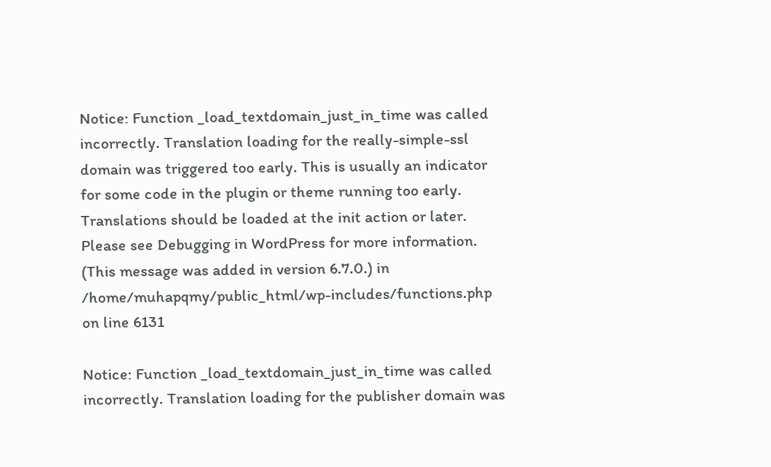Notice: Function _load_textdomain_just_in_time was called incorrectly. Translation loading for the really-simple-ssl domain was triggered too early. This is usually an indicator for some code in the plugin or theme running too early. Translations should be loaded at the init action or later. Please see Debugging in WordPress for more information. (This message was added in version 6.7.0.) in /home/muhapqmy/public_html/wp-includes/functions.php on line 6131

Notice: Function _load_textdomain_just_in_time was called incorrectly. Translation loading for the publisher domain was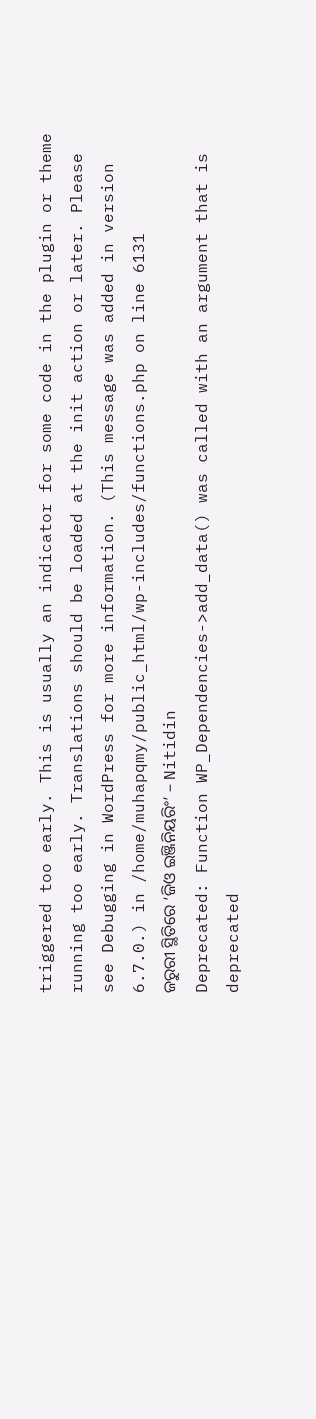triggered too early. This is usually an indicator for some code in the plugin or theme running too early. Translations should be loaded at the init action or later. Please see Debugging in WordPress for more information. (This message was added in version 6.7.0.) in /home/muhapqmy/public_html/wp-includes/functions.php on line 6131
ଜରୁରୀ ସ୍ଥିତିରେ ‘ଜିଓ ଇଞ୍ଜିନିୟରିଂ’ – Nitidin
Deprecated: Function WP_Dependencies->add_data() was called with an argument that is deprecated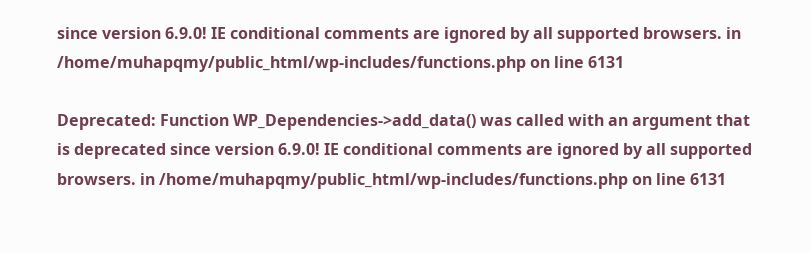since version 6.9.0! IE conditional comments are ignored by all supported browsers. in /home/muhapqmy/public_html/wp-includes/functions.php on line 6131

Deprecated: Function WP_Dependencies->add_data() was called with an argument that is deprecated since version 6.9.0! IE conditional comments are ignored by all supported browsers. in /home/muhapqmy/public_html/wp-includes/functions.php on line 6131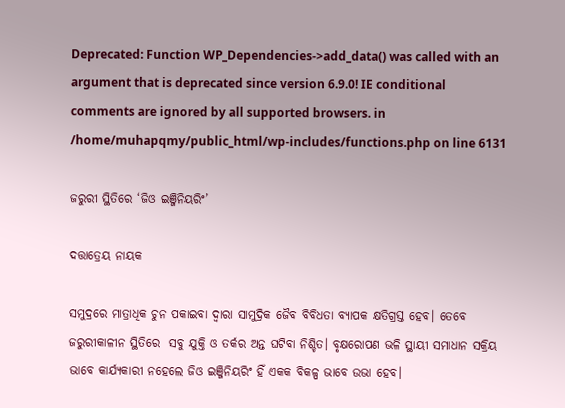Deprecated: Function WP_Dependencies->add_data() was called with an argument that is deprecated since version 6.9.0! IE conditional comments are ignored by all supported browsers. in /home/muhapqmy/public_html/wp-includes/functions.php on line 6131

ଜରୁରୀ ସ୍ଥିତିରେ ‘ଜିଓ ଇଞ୍ଜିନିୟରିଂ’

ଦତ୍ତାତ୍ରେୟ ନାୟକ

ସମୁଦ୍ରରେ ମାତ୍ରାଧିକ ଚୁନ ପକାଇବା ଦ୍ୱାରା ସାମୁଦ୍ରିକ ଜୈବ ବିବିଧତା ବ୍ୟାପକ କ୍ଷତିଗ୍ରସ୍ତ ହେବ। ତେବେ ଜରୁରୀକାଳୀନ ସ୍ଥିତିରେ  ସବୁ ଯୁକ୍ତି ଓ ତର୍କର ଅନ୍ତ ଘଟିବା ନିଶ୍ଚିତ। ବୃକ୍ଷରୋପଣ ଭଳି ସ୍ଥାୟୀ ସମାଧାନ ସକ୍ରିୟ ଭାବେ କାର୍ଯ୍ୟକାରୀ ନହେଲେ ଜିଓ ଇଞ୍ଜିନିୟରିଂ ହିଁ ଏକକ ବିକଳ୍ପ ଭାବେ ଉଭା ହେବ।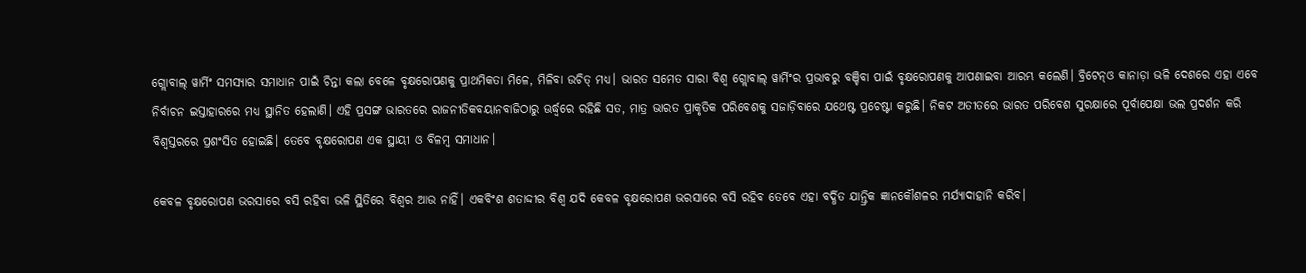ଗ୍ଲୋବାଲ୍‌ ୱାର୍ମିଂ ସମସ୍ୟାର ସମାଧାନ ପାଇଁ ଚିନ୍ତା କଲା ବେଳେ ବୃକ୍ଷରୋପଣକୁ ପ୍ରାଥମିକତା ମିଳେ, ମିଳିବା ଉଚିତ୍ ମଧ୍ୟ। ଭାରତ ସମେତ ସାରା ବିଶ୍ୱ ଗ୍ଲୋବାଲ୍‌ ୱାର୍ମିଂର ପ୍ରଭାବରୁ ବଞ୍ଚିବା ପାଇଁ ବୃକ୍ଷରୋପଣକୁ ଆପଣାଇବା ଆରମ୍ଭ କଲେଣି। ବ୍ରିଟେନ୍‌ଓ କାନାଡ଼ା ଭଳି ଦେଶରେ ଏହା ଏବେ ନିର୍ବାଚନ ଇସ୍ତାହାରରେ ମଧ୍ୟ ସ୍ଥାନିତ ହେଲାଣି। ଏହି ପ୍ରସଙ୍ଗ ଭାରତରେ ରାଜନୀତିକବୟାନବାଜିଠାରୁ ଊର୍ଦ୍ଧ୍ୱରେ ରହିଛି ସତ, ମାତ୍ର ଭାରତ ପ୍ରାକୃତିକ ପରିବେଶକୁ ସଜାଡ଼ିବାରେ ଯଥେଷ୍ଟ ପ୍ରଚେଷ୍ଟା କରୁଛି। ନିକଟ ଅତୀତରେ ଭାରତ ପରିବେଶ ସୁରକ୍ଷାରେ ପୂର୍ବାପେକ୍ଷା ଭଲ ପ୍ରଦର୍ଶନ କରି ବିଶ୍ୱସ୍ତରରେ ପ୍ରଶଂସିତ ହୋଇଛି। ତେବେ ବୃକ୍ଷରୋପଣ ଏକ ସ୍ଥାୟୀ ଓ ବିଳମ୍ବ ସମାଧାନ।

କେବଳ ବୃକ୍ଷରୋପଣ ଭରସାରେ ବସି ରହିବା ଭଳି ସ୍ଥିତିରେ ବିଶ୍ୱର ଆଉ ନାହିଁ। ଏକବିଂଶ ଶତାଦ୍ଦୀର ବିଶ୍ୱ ଯଦି କେବଳ ବୃକ୍ଷରୋପଣ ଭରସାରେ ବସି ରହିବ ତେବେ ଏହା ବର୍ଦ୍ଧିତ ଯାନ୍ତ୍ରିକ ଜ୍ଞାନକୌଶଳର ମର୍ଯ୍ୟାଦାହାନି କରିବ।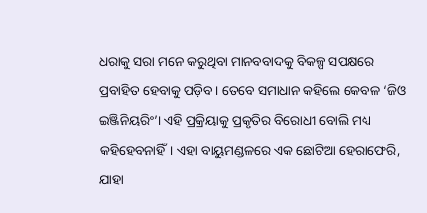ଧରାକୁ ସରା ମନେ କରୁଥିବା ମାନବବାଦକୁ ବିକଳ୍ପ ସପକ୍ଷରେ ପ୍ରବାହିତ ହେବାକୁ ପଡ଼ିବ। ତେବେ ସମାଧାନ କହିଲେ କେବଳ ‘ଜିଓ ଇଞ୍ଜିନିୟରିଂ’। ଏହି ପ୍ରକ୍ରିୟାକୁ ପ୍ରକୃତିର ବିରୋଧୀ ବୋଲି ମଧ୍ୟ କହିହେବନାହିଁ। ଏହା ବାୟୁମଣ୍ଡଳରେ ଏକ ଛୋଟିଆ ହେରାଫେରି, ଯାହା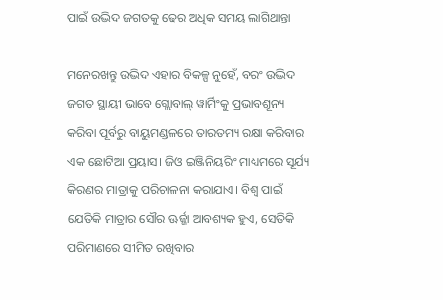ପାଇଁ ଉଦ୍ଭିଦ ଜଗତକୁ ଢେର ଅଧିକ ସମୟ ଲାଗିଥାନ୍ତା

ମନେରଖନ୍ତୁ ଉଦ୍ଭିଦ ଏହାର ବିକଳ୍ପ ନୁହେଁ, ବରଂ ଉଦ୍ଭିଦ ଜଗତ ସ୍ଥାୟୀ ଭାବେ ଗ୍ଲୋବାଲ୍‌ ୱାର୍ମିଂକୁ ପ୍ରଭାବଶୂନ୍ୟ କରିବା ପୂର୍ବରୁ ବାୟୁମଣ୍ଡଳରେ ତାରତମ୍ୟ ରକ୍ଷା କରିବାର ଏକ ଛୋଟିଆ ପ୍ରୟାସ। ଜିଓ ଇଞ୍ଜିନିୟରିଂ ମାଧ୍ୟମରେ ସୂର୍ଯ୍ୟ କିରଣର ମାତ୍ରାକୁ ପରିଚାଳନା କରାଯାଏ। ବିଶ୍ୱ ପାଇଁ ଯେତିକି ମାତ୍ରାର ସୌର ଊର୍ଜ୍ଜା ଆବଶ୍ୟକ ହୁଏ, ସେତିକି ପରିମାଣରେ ସୀମିତ ରଖିବାର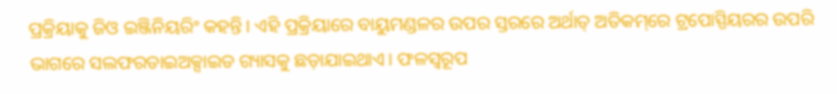ପ୍ରକ୍ରିୟାକୁ ଜିଓ ଇଞ୍ଜିନିୟରିଂ କହନ୍ତି। ଏହି ପ୍ରକ୍ରିୟାରେ ବାୟୁମଣ୍ଡଳର ଉପର ସ୍ତରରେ ଅର୍ଥାତ୍‌ ଅତିକମ୍‌ରେ ଟ୍ରପୋସ୍ପିୟରର ଉପରି ଭାଗରେ ସଲଫରଡାଇଅକ୍ସାଇଡ ଗ୍ୟାସକୁ ଛଡ଼ାଯାଇଥାଏ। ଫଳସ୍ୱରୂପ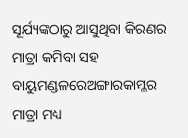ସୂର୍ଯ୍ୟଙ୍କଠାରୁ ଆସୁଥିବା କିରଣର ମାତ୍ରା କମିବା ସହ ବାୟୁମଣ୍ଡଳରେଅଙ୍ଗାରକାମ୍ଳର ମାତ୍ରା ମଧ୍ୟ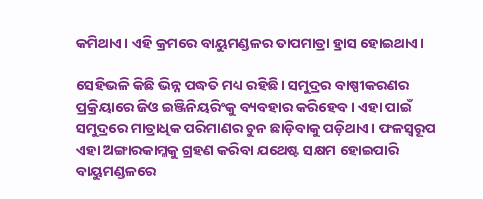କମିଥାଏ। ଏହି କ୍ରମରେ ବାୟୁମଣ୍ଡଳର ତାପମାତ୍ରା ହ୍ରାସ ହୋଇଥାଏ।

ସେହିଭଳି କିଛି ଭିନ୍ନ ପଦ୍ଧତି ମଧ୍ୟ ରହିଛି। ସମୁଦ୍ରର ବାଷ୍ପୀକରଣର ପ୍ରକ୍ରିୟାରେ ଜିଓ ଇଞ୍ଜିନିୟରିଂକୁ ବ୍ୟବହାର କରିହେବ। ଏହା ପାଇଁ ସମୁଦ୍ରରେ ମାତ୍ରାଧିକ ପରିମାଣର ଚୁନ ଛାଡ଼ିବାକୁ ପଡ଼ିଥାଏ। ଫଳସ୍ୱରୂପ ଏହା ଅଙ୍ଗାରକାମ୍ଳକୁ ଗ୍ରହଣ କରିବା ଯଥେଷ୍ଟ ସକ୍ଷମ ହୋଇପାରି ବାୟୁମଣ୍ଡଳରେ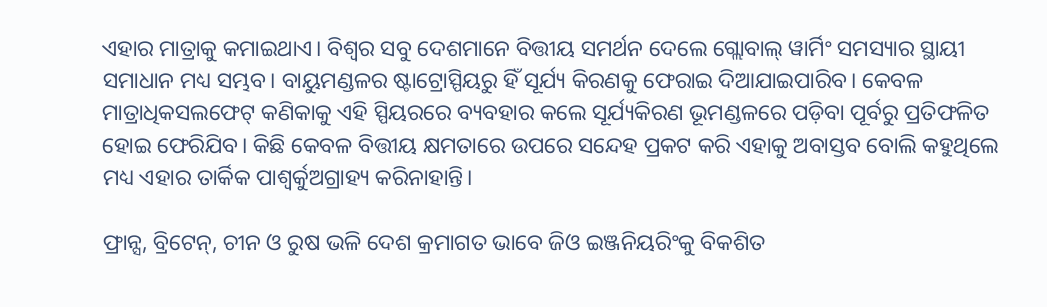ଏହାର ମାତ୍ରାକୁ କମାଇଥାଏ। ବିଶ୍ୱର ସବୁ ଦେଶମାନେ ବିତ୍ତୀୟ ସମର୍ଥନ ଦେଲେ ଗ୍ଲୋବାଲ୍‌ ୱାର୍ମିଂ ସମସ୍ୟାର ସ୍ଥାୟୀ ସମାଧାନ ମଧ୍ୟ ସମ୍ଭବ। ବାୟୁମଣ୍ଡଳର ଷ୍ଟାଟ୍ରୋସ୍ପିୟରୁ ହିଁ ସୂର୍ଯ୍ୟ କିରଣକୁ ଫେରାଇ ଦିଆଯାଇପାରିବ। କେବଳ ମାତ୍ରାଧିକସଲଫେଟ୍ କଣିକାକୁ ଏହି ସ୍ପିୟରରେ ବ୍ୟବହାର କଲେ ସୂର୍ଯ୍ୟକିରଣ ଭୂମଣ୍ଡଳରେ ପଡ଼ିବା ପୂର୍ବରୁ ପ୍ରତିଫଳିତ ହୋଇ ଫେରିଯିବ। କିଛି କେବଳ ବିତ୍ତୀୟ କ୍ଷମତାରେ ଉପରେ ସନ୍ଦେହ ପ୍ରକଟ କରି ଏହାକୁ ଅବାସ୍ତବ ବୋଲି କହୁଥିଲେ ମଧ୍ୟ ଏହାର ତାର୍କିକ ପାଶ୍ୱର୍କୁଅଗ୍ରାହ୍ୟ କରିନାହାନ୍ତି।

ଫ୍ରାନ୍ସ, ବ୍ରିଟେନ୍‌, ଚୀନ ଓ ରୁଷ ଭଳି ଦେଶ କ୍ରମାଗତ ଭାବେ ଜିଓ ଇଞ୍ଜନିୟରିଂକୁ ବିକଶିତ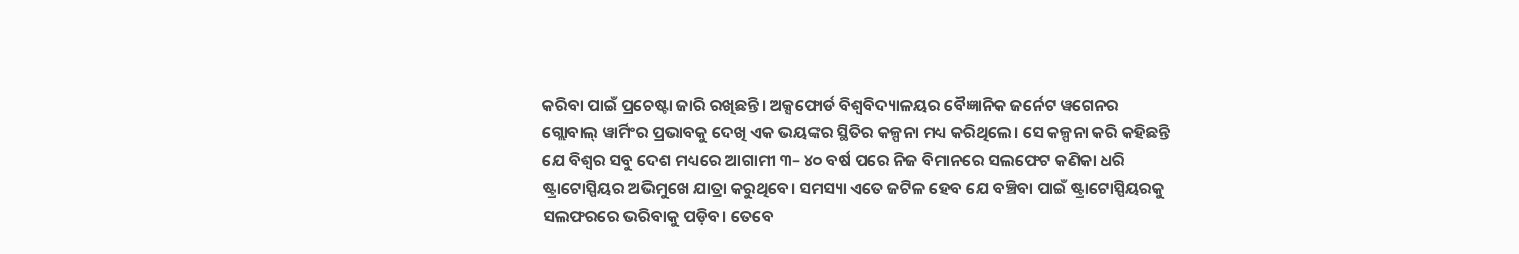କରିବା ପାଇଁ ପ୍ରଚେଷ୍ଟା ଜାରି ରଖିଛନ୍ତି। ଅକ୍ସଫୋର୍ଡ ବିଶ୍ୱବିଦ୍ୟାଳୟର ବୈଜ୍ଞାନିକ ଜର୍ନେଟ ୱଗେନର ଗ୍ଲୋବାଲ୍ ୱାର୍ମିଂର ପ୍ରଭାବକୁ ଦେଖି ଏକ ଭୟଙ୍କର ସ୍ଥିତିର କଳ୍ପନା ମଧ୍ୟ କରିଥିଲେ। ସେ କଳ୍ପନା କରି କହିଛନ୍ତି ଯେ ବିଶ୍ୱର ସବୁ ଦେଶ ମଧ୍ୟରେ ଆଗାମୀ ୩– ୪୦ ବର୍ଷ ପରେ ନିଜ ବିମାନରେ ସଲଫେଟ କଣିକା ଧରି ଷ୍ଟ୍ରାଟୋସ୍ପିୟର ଅଭିମୁଖେ ଯାତ୍ରା କରୁଥିବେ। ସମସ୍ୟା ଏତେ ଜଟିଳ ହେବ ଯେ ବଞ୍ଚିବା ପାଇଁ ଷ୍ଟ୍ରାଟୋସ୍ପିୟରକୁ ସଲଫରରେ ଭରିବାକୁ ପଡ଼ିବ। ତେବେ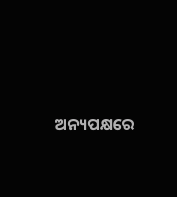ଅନ୍ୟପକ୍ଷରେ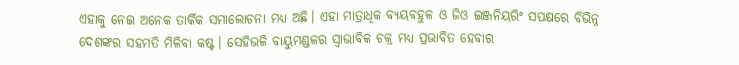ଏହାକୁ ନେଇ ଅନେକ ତାର୍କିକ ସମାଲୋଚନା ମଧ୍ୟ ଅଛି। ଏହା ମାତ୍ରାଧିକ ବ୍ୟୟବହୁଳ ଓ ଜିଓ ଇଞ୍ଜନିୟରିଂ ସପକ୍ଷରେ ବିଭିନ୍ନ ଦେଶଙ୍କର ସହମତି ମିଳିବା କଷ୍ଟ। ସେହିଭଳି ବାୟୁମଣ୍ଡଳର ସ୍ୱାଭାବିକ ଚକ୍ର ମଧ୍ୟ ପ୍ରଭାବିତ ହେବାର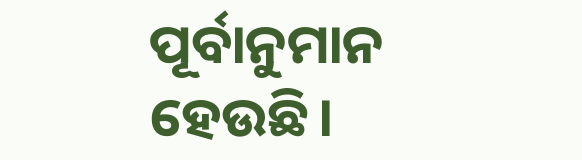ପୂର୍ବାନୁମାନ ହେଉଛି।